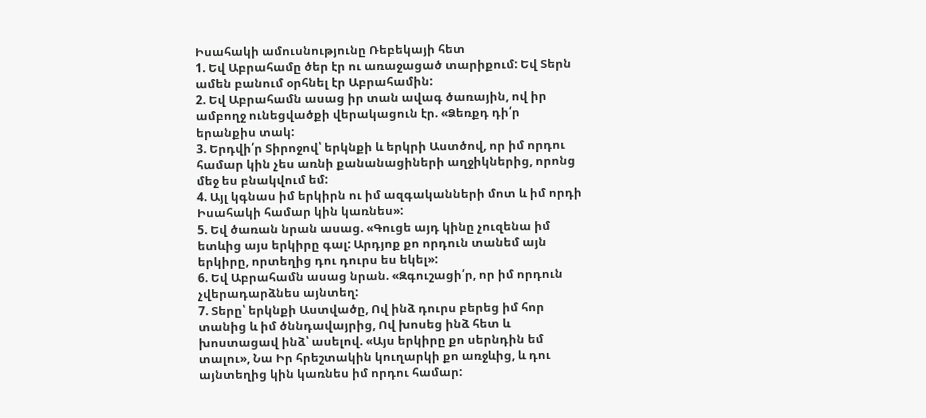Իսահակի ամուսնությունը Ռեբեկայի հետ
1. Եվ Աբրահամը ծեր էր ու առաջացած տարիքում: Եվ Տերն ամեն բանում օրհնել էր Աբրահամին:
2. Եվ Աբրահամն ասաց իր տան ավագ ծառային, ով իր ամբողջ ունեցվածքի վերակացուն էր. «Ձեռքդ դի՛ր երանքիս տակ:
3. Երդվի՛ր Տիրոջով՝ երկնքի և երկրի Աստծով, որ իմ որդու համար կին չես առնի քանանացիների աղջիկներից, որոնց մեջ ես բնակվում եմ:
4. Այլ կգնաս իմ երկիրն ու իմ ազգականների մոտ և իմ որդի Իսահակի համար կին կառնես»:
5. Եվ ծառան նրան ասաց. «Գուցե այդ կինը չուզենա իմ ետևից այս երկիրը գալ: Արդյոք քո որդուն տանեմ այն երկիրը, որտեղից դու դուրս ես եկել»:
6. Եվ Աբրահամն ասաց նրան. «Զգուշացի՛ր, որ իմ որդուն չվերադարձնես այնտեղ:
7. Տերը՝ երկնքի Աստվածը, Ով ինձ դուրս բերեց իմ հոր տանից և իմ ծննդավայրից, Ով խոսեց ինձ հետ և խոստացավ ինձ՝ ասելով. «Այս երկիրը քո սերնդին եմ տալու», Նա Իր հրեշտակին կուղարկի քո առջևից, և դու այնտեղից կին կառնես իմ որդու համար: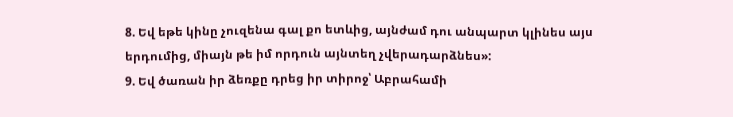8. Եվ եթե կինը չուզենա գալ քո ետևից, այնժամ դու անպարտ կլինես այս երդումից, միայն թե իմ որդուն այնտեղ չվերադարձնես»:
9. Եվ ծառան իր ձեռքը դրեց իր տիրոջ՝ Աբրահամի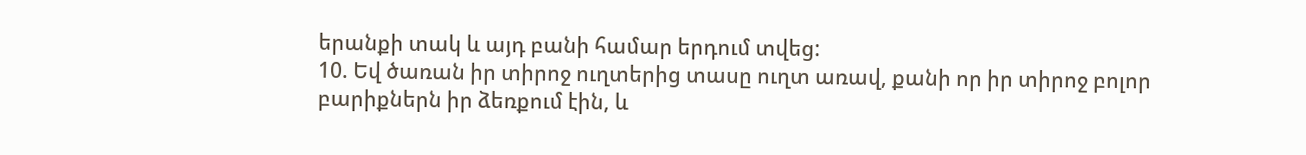երանքի տակ և այդ բանի համար երդում տվեց:
10. Եվ ծառան իր տիրոջ ուղտերից տասը ուղտ առավ, քանի որ իր տիրոջ բոլոր բարիքներն իր ձեռքում էին, և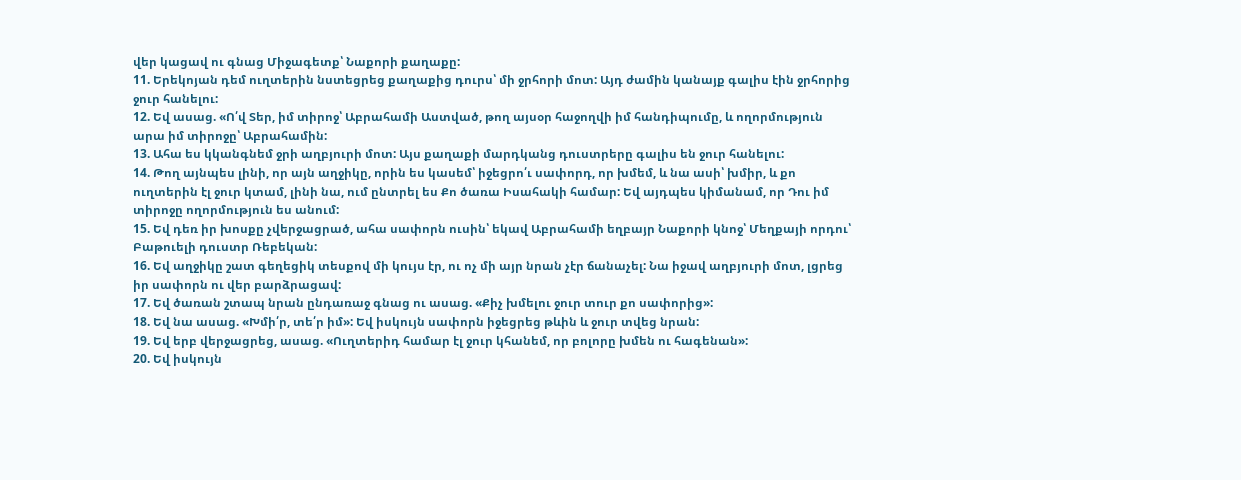վեր կացավ ու գնաց Միջագետք՝ Նաքորի քաղաքը:
11. Երեկոյան դեմ ուղտերին նստեցրեց քաղաքից դուրս՝ մի ջրհորի մոտ: Այդ ժամին կանայք գալիս էին ջրհորից ջուր հանելու:
12. Եվ ասաց. «Ո՛վ Տեր, իմ տիրոջ՝ Աբրահամի Աստված, թող այսօր հաջողվի իմ հանդիպումը, և ողորմություն արա իմ տիրոջը՝ Աբրահամին:
13. Ահա ես կկանգնեմ ջրի աղբյուրի մոտ: Այս քաղաքի մարդկանց դուստրերը գալիս են ջուր հանելու:
14. Թող այնպես լինի, որ այն աղջիկը, որին ես կասեմ՝ իջեցրո՛ւ սափորդ, որ խմեմ, և նա ասի՝ խմիր, և քո ուղտերին էլ ջուր կտամ, լինի նա, ում ընտրել ես Քո ծառա Իսահակի համար: Եվ այդպես կիմանամ, որ Դու իմ տիրոջը ողորմություն ես անում:
15. Եվ դեռ իր խոսքը չվերջացրած, ահա սափորն ուսին՝ եկավ Աբրահամի եղբայր Նաքորի կնոջ՝ Մեղքայի որդու՝ Բաթուելի դուստր Ռեբեկան:
16. Եվ աղջիկը շատ գեղեցիկ տեսքով մի կույս էր, ու ոչ մի այր նրան չէր ճանաչել: Նա իջավ աղբյուրի մոտ, լցրեց իր սափորն ու վեր բարձրացավ:
17. Եվ ծառան շտապ նրան ընդառաջ գնաց ու ասաց. «Քիչ խմելու ջուր տուր քո սափորից»:
18. Եվ նա ասաց. «Խմի՛ր, տե՛ր իմ»: Եվ իսկույն սափորն իջեցրեց թևին և ջուր տվեց նրան:
19. Եվ երբ վերջացրեց, ասաց. «Ուղտերիդ համար էլ ջուր կհանեմ, որ բոլորը խմեն ու հագենան»:
20. Եվ իսկույն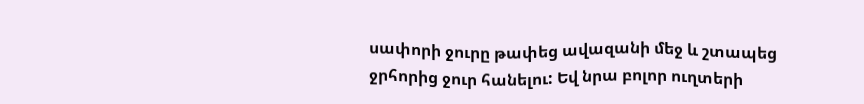սափորի ջուրը թափեց ավազանի մեջ և շտապեց ջրհորից ջուր հանելու: Եվ նրա բոլոր ուղտերի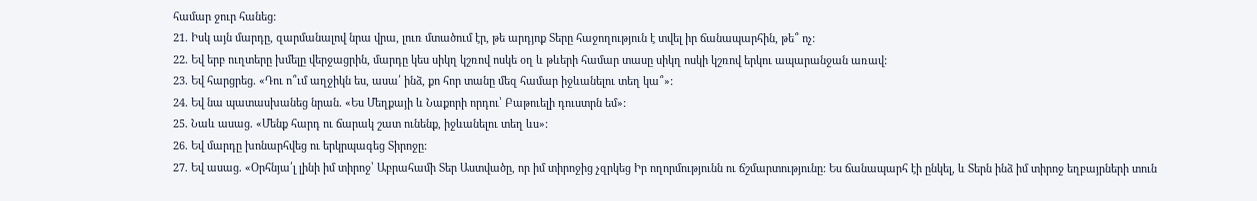համար ջուր հանեց:
21. Իսկ այն մարդը, զարմանալով նրա վրա, լուռ մտածում էր, թե արդյոք Տերը հաջողություն է տվել իր ճանապարհին, թե՞ ոչ:
22. Եվ երբ ուղտերը խմելը վերջացրին, մարդը կես սիկղ կշռով ոսկե օղ և թևերի համար տասը սիկղ ոսկի կշռով երկու ապարանջան առավ:
23. Եվ հարցրեց. «Դու ո՞ւմ աղջիկն ես, ասա՛ ինձ, քո հոր տանը մեզ համար իջևանելու տեղ կա՞»:
24. Եվ նա պատասխանեց նրան. «Ես Մեղքայի և Նաքորի որդու՝ Բաթուելի դուստրն եմ»:
25. Նաև ասաց. «Մենք հարդ ու ճարակ շատ ունենք, իջևանելու տեղ ևս»:
26. Եվ մարդը խոնարհվեց ու երկրպագեց Տիրոջը:
27. Եվ ասաց. «Օրհնյա՛լ լինի իմ տիրոջ՝ Աբրահամի Տեր Աստվածը, որ իմ տիրոջից չզրկեց Իր ողորմությունն ու ճշմարտությունը: Ես ճանապարհ էի ընկել, և Տերն ինձ իմ տիրոջ եղբայրների տուն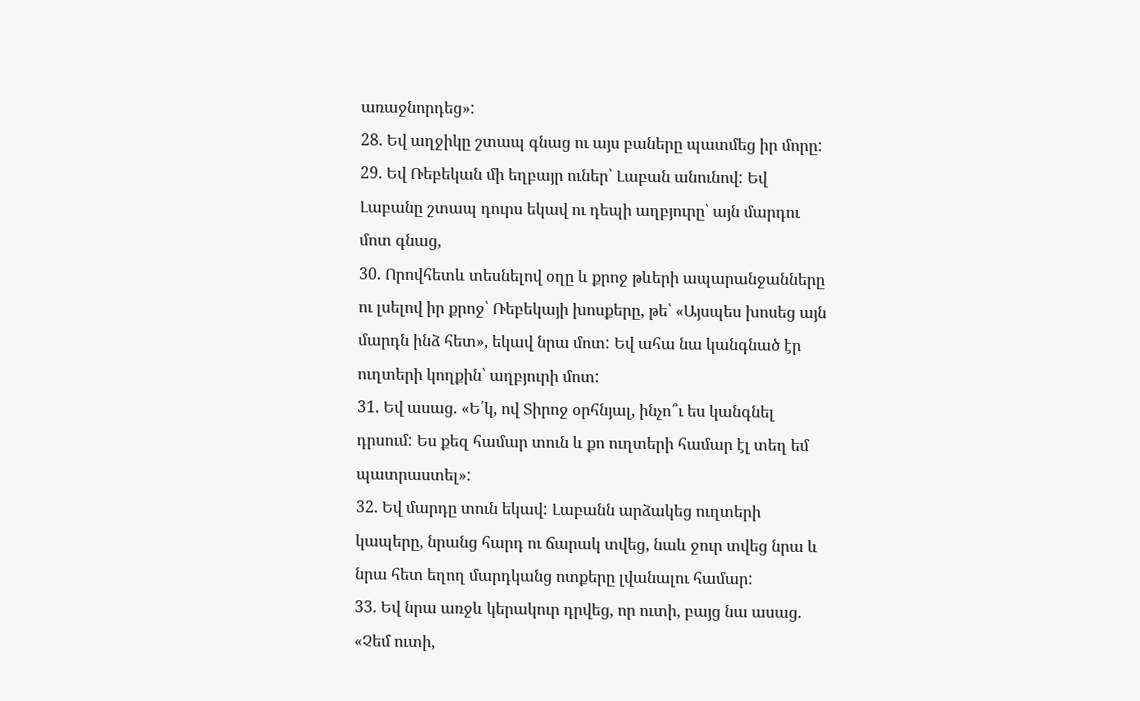առաջնորդեց»:
28. Եվ աղջիկը շտապ գնաց ու այս բաները պատմեց իր մորը:
29. Եվ Ռեբեկան մի եղբայր ուներ՝ Լաբան անունով: Եվ Լաբանը շտապ դուրս եկավ ու դեպի աղբյուրը՝ այն մարդու մոտ գնաց,
30. Որովհետև տեսնելով օղը և քրոջ թևերի ապարանջանները ու լսելով իր քրոջ՝ Ռեբեկայի խոսքերը, թե՝ «Այսպես խոսեց այն մարդն ինձ հետ», եկավ նրա մոտ: Եվ ահա նա կանգնած էր ուղտերի կողքին՝ աղբյուրի մոտ:
31. Եվ ասաց. «Ե՛կ, ով Տիրոջ օրհնյալ, ինչո՞ւ ես կանգնել դրսում: Ես քեզ համար տուն և քո ուղտերի համար էլ տեղ եմ պատրաստել»:
32. Եվ մարդը տուն եկավ: Լաբանն արձակեց ուղտերի կապերը, նրանց հարդ ու ճարակ տվեց, նաև ջուր տվեց նրա և նրա հետ եղող մարդկանց ոտքերը լվանալու համար:
33. Եվ նրա առջև կերակուր դրվեց, որ ուտի, բայց նա ասաց. «Չեմ ուտի,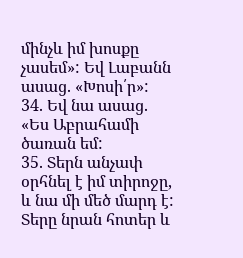մինչև իմ խոսքը չասեմ»: Եվ Լաբանն ասաց. «Խոսի՛ր»:
34. Եվ նա ասաց. «Ես Աբրահամի ծառան եմ:
35. Տերն անչափ օրհնել է իմ տիրոջը, և նա մի մեծ մարդ է: Տերը նրան հոտեր և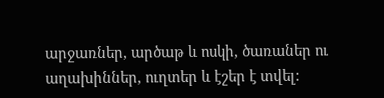արջառներ, արծաթ և ոսկի, ծառաներ ու աղախիններ, ուղտեր և էշեր է տվել: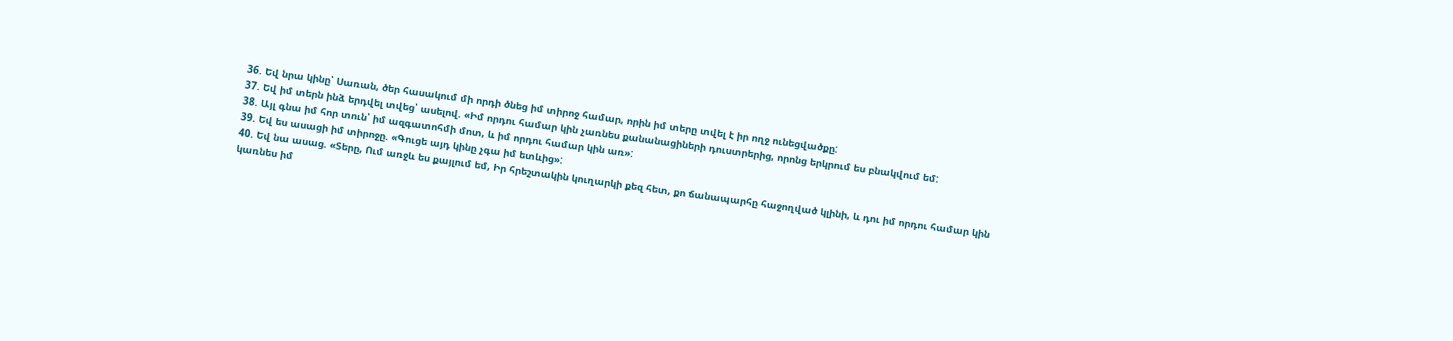36. Եվ նրա կինը՝ Սառան, ծեր հասակում մի որդի ծնեց իմ տիրոջ համար, որին իմ տերը տվել է իր ողջ ունեցվածքը:
37. Եվ իմ տերն ինձ երդվել տվեց՝ ասելով. «Իմ որդու համար կին չառնես քանանացիների դուստրերից, որոնց երկրում ես բնակվում եմ:
38. Այլ գնա իմ հոր տուն՝ իմ ազգատոհմի մոտ, և իմ որդու համար կին առ»:
39. Եվ ես ասացի իմ տիրոջը. «Գուցե այդ կինը չգա իմ ետևից»:
40. Եվ նա ասաց. «Տերը, Ում առջև ես քայլում եմ, Իր հրեշտակին կուղարկի քեզ հետ, քո ճանապարհը հաջողված կլինի, և դու իմ որդու համար կին կառնես իմ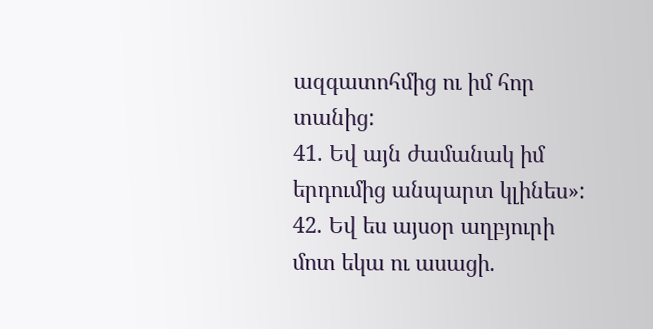ազգատոհմից ու իմ հոր տանից:
41. Եվ այն ժամանակ իմ երդումից անպարտ կլինես»:
42. Եվ ես այսօր աղբյուրի մոտ եկա ու ասացի.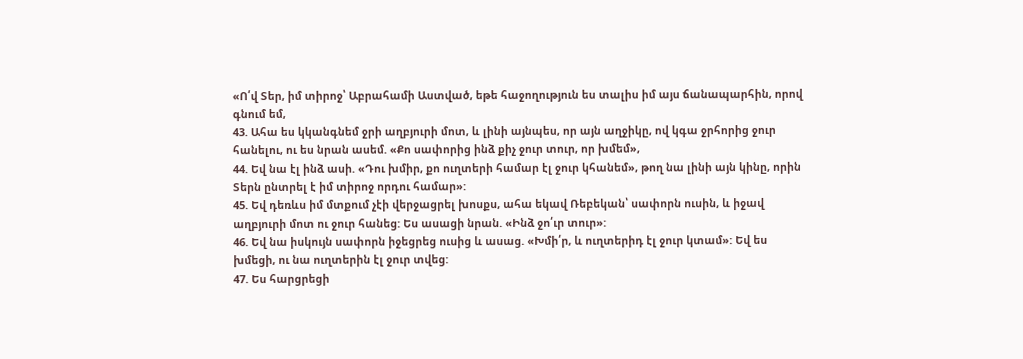«Ո՛վ Տեր, իմ տիրոջ՝ Աբրահամի Աստված, եթե հաջողություն ես տալիս իմ այս ճանապարհին, որով գնում եմ,
43. Ահա ես կկանգնեմ ջրի աղբյուրի մոտ, և լինի այնպես, որ այն աղջիկը, ով կգա ջրհորից ջուր հանելու, ու ես նրան ասեմ. «Քո սափորից ինձ քիչ ջուր տուր, որ խմեմ»,
44. Եվ նա էլ ինձ ասի. «Դու խմիր, քո ուղտերի համար էլ ջուր կհանեմ», թող նա լինի այն կինը, որին Տերն ընտրել է իմ տիրոջ որդու համար»:
45. Եվ դեռևս իմ մտքում չէի վերջացրել խոսքս, ահա եկավ Ռեբեկան՝ սափորն ուսին, և իջավ աղբյուրի մոտ ու ջուր հանեց: Ես ասացի նրան. «Ինձ ջո՛ւր տուր»:
46. Եվ նա իսկույն սափորն իջեցրեց ուսից և ասաց. «Խմի՛ր, և ուղտերիդ էլ ջուր կտամ»: Եվ ես խմեցի, ու նա ուղտերին էլ ջուր տվեց:
47. Ես հարցրեցի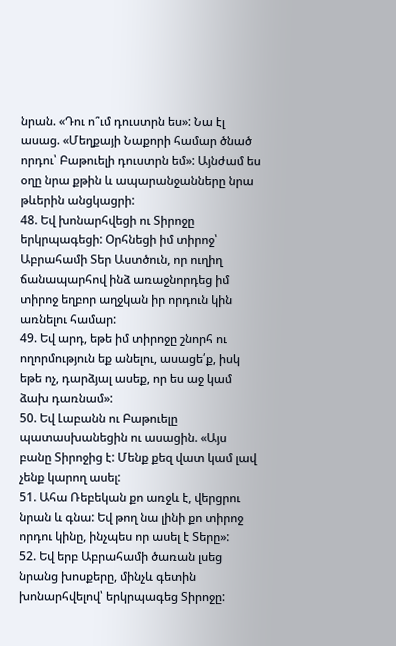նրան. «Դու ո՞ւմ դուստրն ես»: Նա էլ ասաց. «Մեղքայի Նաքորի համար ծնած որդու՝ Բաթուելի դուստրն եմ»: Այնժամ ես օղը նրա քթին և ապարանջանները նրա թևերին անցկացրի:
48. Եվ խոնարհվեցի ու Տիրոջը երկրպագեցի: Օրհնեցի իմ տիրոջ՝ Աբրահամի Տեր Աստծուն, որ ուղիղ ճանապարհով ինձ առաջնորդեց իմ տիրոջ եղբոր աղջկան իր որդուն կին առնելու համար:
49. Եվ արդ, եթե իմ տիրոջը շնորհ ու ողորմություն եք անելու, ասացե՛ք, իսկ եթե ոչ, դարձյալ ասեք, որ ես աջ կամ ձախ դառնամ»:
50. Եվ Լաբանն ու Բաթուելը պատասխանեցին ու ասացին. «Այս բանը Տիրոջից է: Մենք քեզ վատ կամ լավ չենք կարող ասել:
51. Ահա Ռեբեկան քո առջև է, վերցրու նրան և գնա: Եվ թող նա լինի քո տիրոջ որդու կինը, ինչպես որ ասել է Տերը»:
52. Եվ երբ Աբրահամի ծառան լսեց նրանց խոսքերը, մինչև գետին խոնարհվելով՝ երկրպագեց Տիրոջը: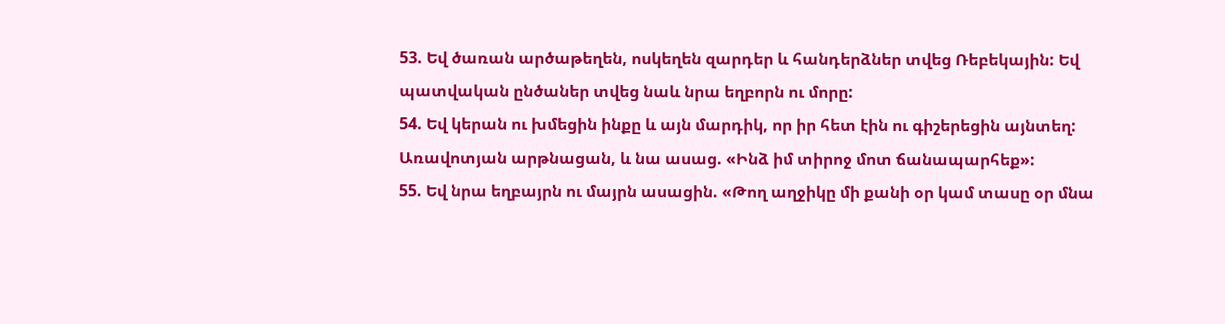53. Եվ ծառան արծաթեղեն, ոսկեղեն զարդեր և հանդերձներ տվեց Ռեբեկային: Եվ պատվական ընծաներ տվեց նաև նրա եղբորն ու մորը:
54. Եվ կերան ու խմեցին ինքը և այն մարդիկ, որ իր հետ էին ու գիշերեցին այնտեղ: Առավոտյան արթնացան, և նա ասաց. «Ինձ իմ տիրոջ մոտ ճանապարհեք»:
55. Եվ նրա եղբայրն ու մայրն ասացին. «Թող աղջիկը մի քանի օր կամ տասը օր մնա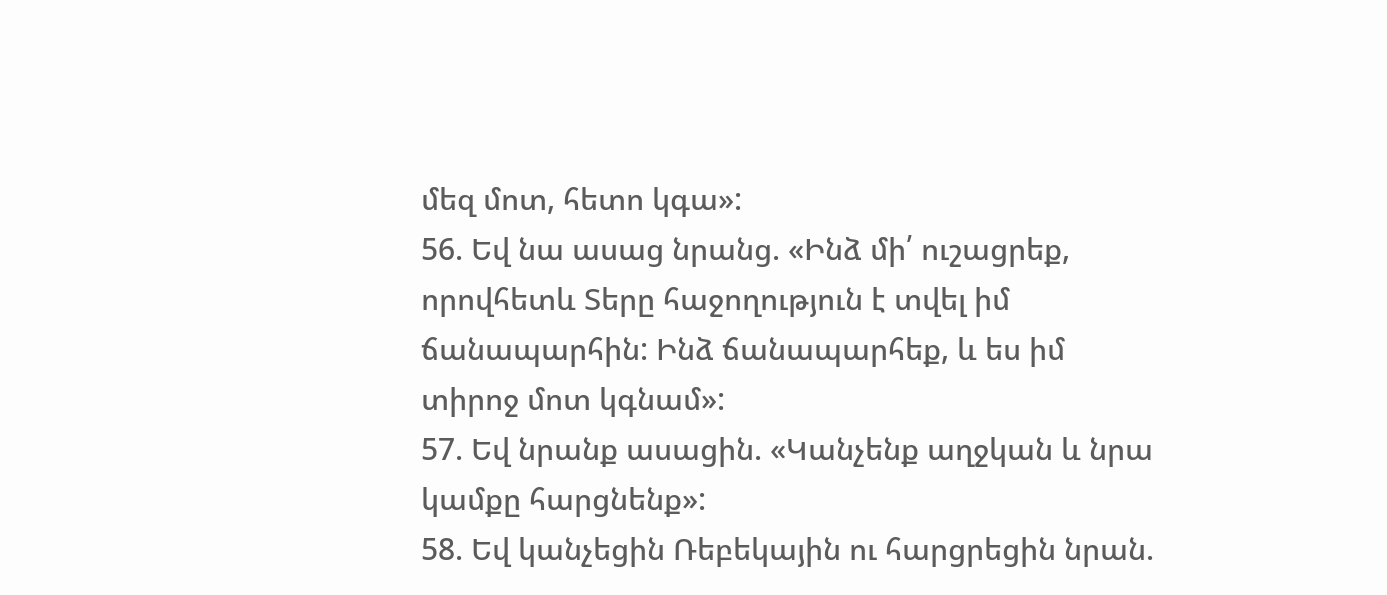մեզ մոտ, հետո կգա»:
56. Եվ նա ասաց նրանց. «Ինձ մի՛ ուշացրեք, որովհետև Տերը հաջողություն է տվել իմ ճանապարհին: Ինձ ճանապարհեք, և ես իմ տիրոջ մոտ կգնամ»:
57. Եվ նրանք ասացին. «Կանչենք աղջկան և նրա կամքը հարցնենք»:
58. Եվ կանչեցին Ռեբեկային ու հարցրեցին նրան.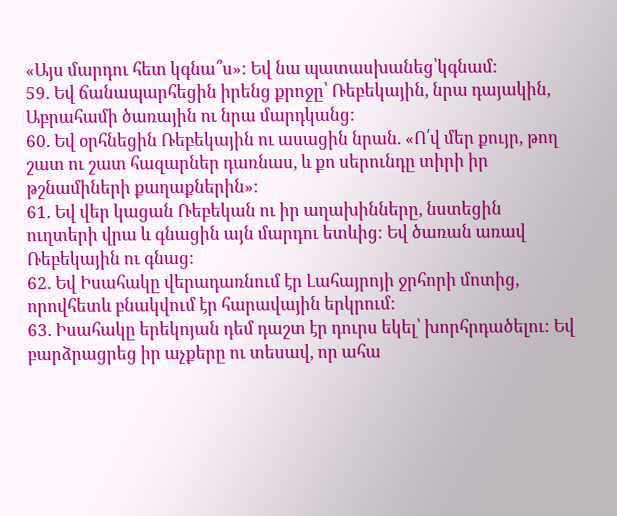«Այս մարդու հետ կգնա՞ս»: Եվ նա պատասխանեց՝կգնամ:
59. Եվ ճանապարհեցին իրենց քրոջը՝ Ռեբեկային, նրա դայակին, Աբրահամի ծառային ու նրա մարդկանց:
60. Եվ օրհնեցին Ռեբեկային ու ասացին նրան. «Ո՛վ մեր քույր, թող շատ ու շատ հազարներ դառնաս, և քո սերունդը տիրի իր թշնամիների քաղաքներին»:
61. Եվ վեր կացան Ռեբեկան ու իր աղախինները, նստեցին ուղտերի վրա և գնացին այն մարդու ետևից: Եվ ծառան առավ Ռեբեկային ու գնաց:
62. Եվ Իսահակը վերադառնում էր Լահայրոյի ջրհորի մոտից, որովհետև բնակվում էր հարավային երկրում:
63. Իսահակը երեկոյան դեմ դաշտ էր դուրս եկել՝ խորհրդածելու: Եվ բարձրացրեց իր աչքերը ու տեսավ, որ ահա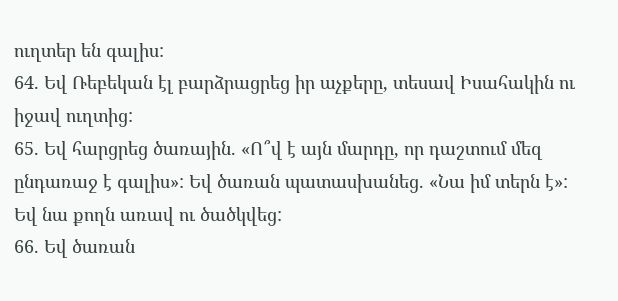ուղտեր են գալիս:
64. Եվ Ռեբեկան էլ բարձրացրեց իր աչքերը, տեսավ Իսահակին ու իջավ ուղտից:
65. Եվ հարցրեց ծառային. «Ո՞վ է այն մարդը, որ դաշտում մեզ ընդառաջ է գալիս»: Եվ ծառան պատասխանեց. «Նա իմ տերն է»: Եվ նա քողն առավ ու ծածկվեց:
66. Եվ ծառան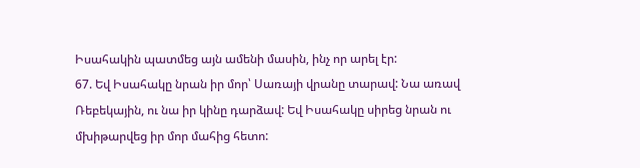Իսահակին պատմեց այն ամենի մասին, ինչ որ արել էր:
67. Եվ Իսահակը նրան իր մոր՝ Սառայի վրանը տարավ: Նա առավ Ռեբեկային, ու նա իր կինը դարձավ: Եվ Իսահակը սիրեց նրան ու մխիթարվեց իր մոր մահից հետո: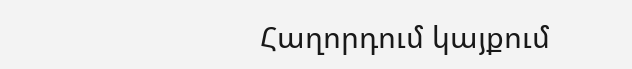Հաղորդում կայքում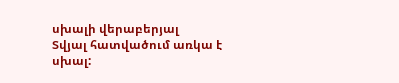սխալի վերաբերյալ
Տվյալ հատվածում առկա է սխալ: